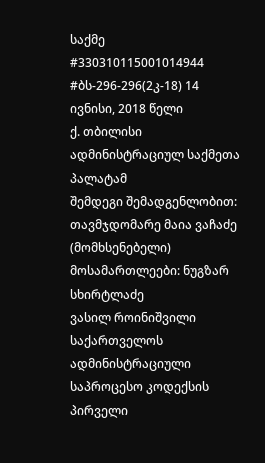საქმე #330310115001014944
#ბს-296-296(2კ-18) 14 ივნისი, 2018 წელი
ქ. თბილისი
ადმინისტრაციულ საქმეთა პალატამ
შემდეგი შემადგენლობით:
თავმჯდომარე მაია ვაჩაძე (მომხსენებელი)
მოსამართლეები: ნუგზარ სხირტლაძე
ვასილ როინიშვილი
საქართველოს ადმინისტრაციული საპროცესო კოდექსის პირველი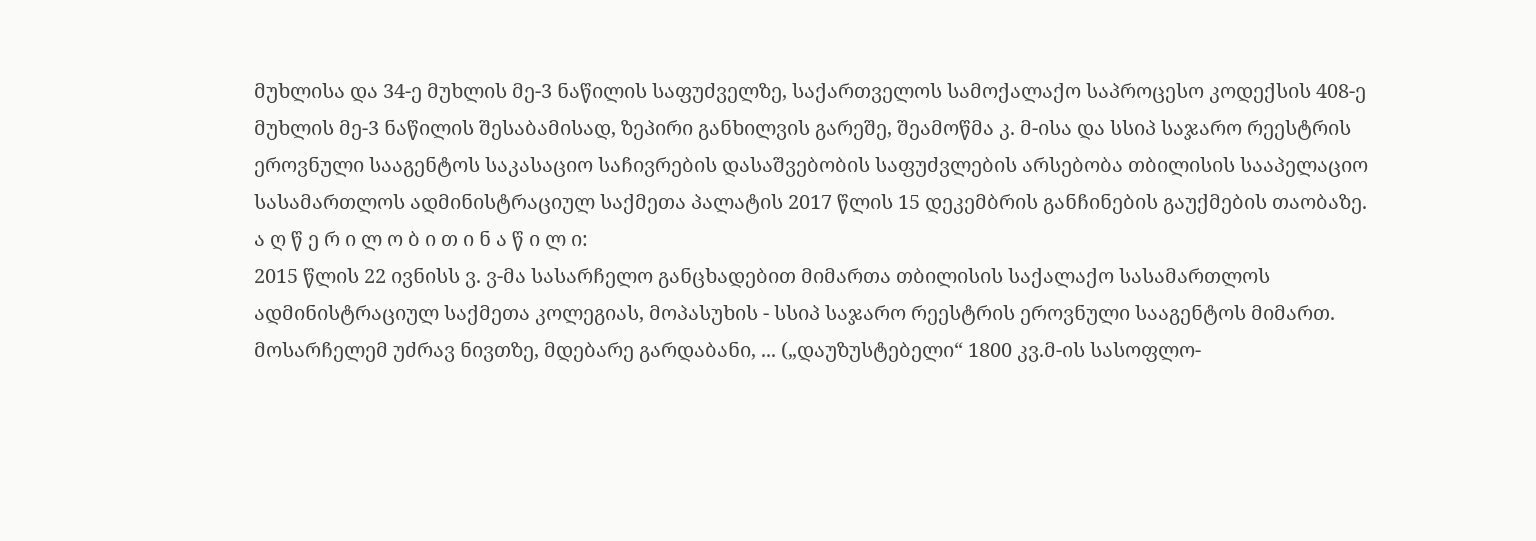მუხლისა და 34-ე მუხლის მე-3 ნაწილის საფუძველზე, საქართველოს სამოქალაქო საპროცესო კოდექსის 408-ე მუხლის მე-3 ნაწილის შესაბამისად, ზეპირი განხილვის გარეშე, შეამოწმა კ. მ-ისა და სსიპ საჯარო რეესტრის ეროვნული სააგენტოს საკასაციო საჩივრების დასაშვებობის საფუძვლების არსებობა თბილისის სააპელაციო სასამართლოს ადმინისტრაციულ საქმეთა პალატის 2017 წლის 15 დეკემბრის განჩინების გაუქმების თაობაზე.
ა ღ წ ე რ ი ლ ო ბ ი თ ი ნ ა წ ი ლ ი:
2015 წლის 22 ივნისს ვ. ვ-მა სასარჩელო განცხადებით მიმართა თბილისის საქალაქო სასამართლოს ადმინისტრაციულ საქმეთა კოლეგიას, მოპასუხის - სსიპ საჯარო რეესტრის ეროვნული სააგენტოს მიმართ.
მოსარჩელემ უძრავ ნივთზე, მდებარე გარდაბანი, ... („დაუზუსტებელი“ 1800 კვ.მ-ის სასოფლო-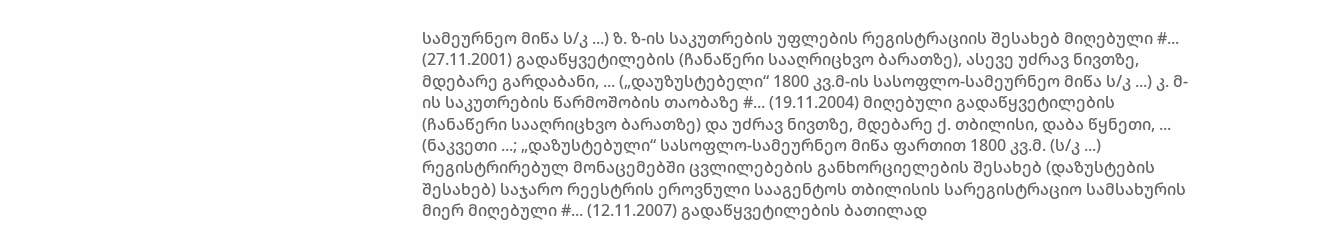სამეურნეო მიწა ს/კ ...) ზ. ზ-ის საკუთრების უფლების რეგისტრაციის შესახებ მიღებული #... (27.11.2001) გადაწყვეტილების (ჩანაწერი სააღრიცხვო ბარათზე), ასევე უძრავ ნივთზე, მდებარე გარდაბანი, ... („დაუზუსტებელი“ 1800 კვ.მ-ის სასოფლო-სამეურნეო მიწა ს/კ ...) კ. მ-ის საკუთრების წარმოშობის თაობაზე #... (19.11.2004) მიღებული გადაწყვეტილების (ჩანაწერი სააღრიცხვო ბარათზე) და უძრავ ნივთზე, მდებარე ქ. თბილისი, დაბა წყნეთი, ... (ნაკვეთი ...; „დაზუსტებული“ სასოფლო-სამეურნეო მიწა ფართით 1800 კვ.მ. (ს/კ ...) რეგისტრირებულ მონაცემებში ცვლილებების განხორციელების შესახებ (დაზუსტების შესახებ) საჯარო რეესტრის ეროვნული სააგენტოს თბილისის სარეგისტრაციო სამსახურის მიერ მიღებული #... (12.11.2007) გადაწყვეტილების ბათილად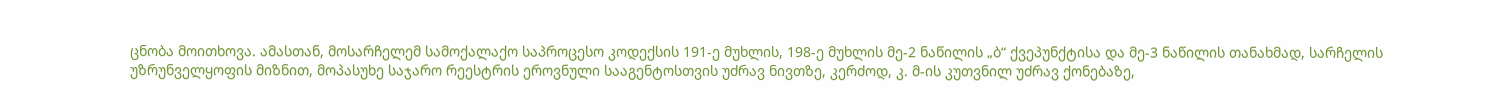ცნობა მოითხოვა. ამასთან, მოსარჩელემ სამოქალაქო საპროცესო კოდექსის 191-ე მუხლის, 198-ე მუხლის მე-2 ნაწილის „ბ“ ქვეპუნქტისა და მე-3 ნაწილის თანახმად, სარჩელის უზრუნველყოფის მიზნით, მოპასუხე საჯარო რეესტრის ეროვნული სააგენტოსთვის უძრავ ნივთზე, კერძოდ, კ. მ-ის კუთვნილ უძრავ ქონებაზე,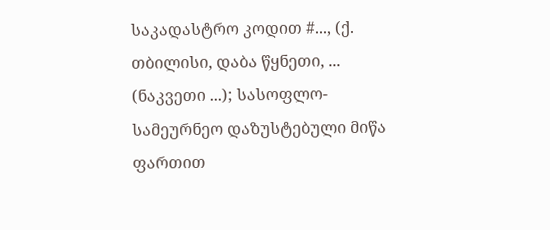საკადასტრო კოდით #..., (ქ. თბილისი, დაბა წყნეთი, ... (ნაკვეთი ...); სასოფლო-სამეურნეო დაზუსტებული მიწა ფართით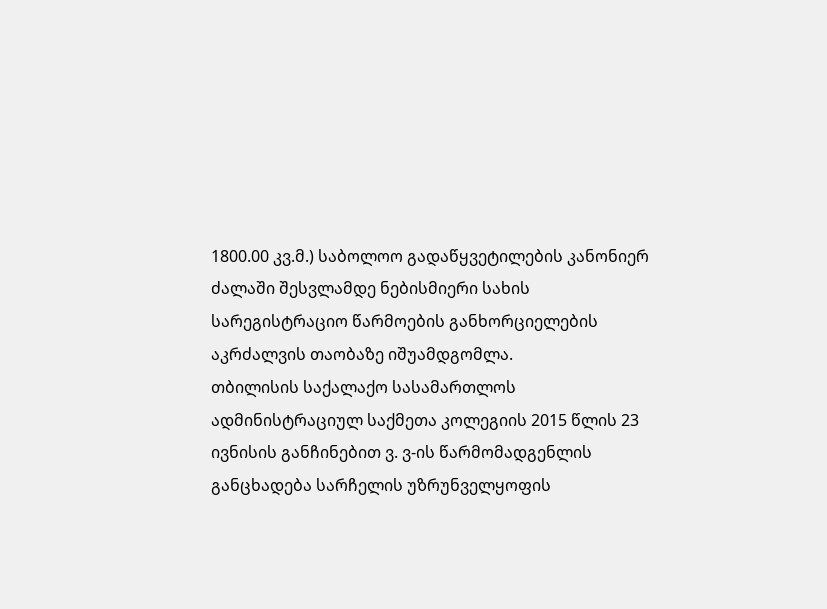1800.00 კვ.მ.) საბოლოო გადაწყვეტილების კანონიერ ძალაში შესვლამდე ნებისმიერი სახის სარეგისტრაციო წარმოების განხორციელების აკრძალვის თაობაზე იშუამდგომლა.
თბილისის საქალაქო სასამართლოს ადმინისტრაციულ საქმეთა კოლეგიის 2015 წლის 23 ივნისის განჩინებით ვ. ვ-ის წარმომადგენლის განცხადება სარჩელის უზრუნველყოფის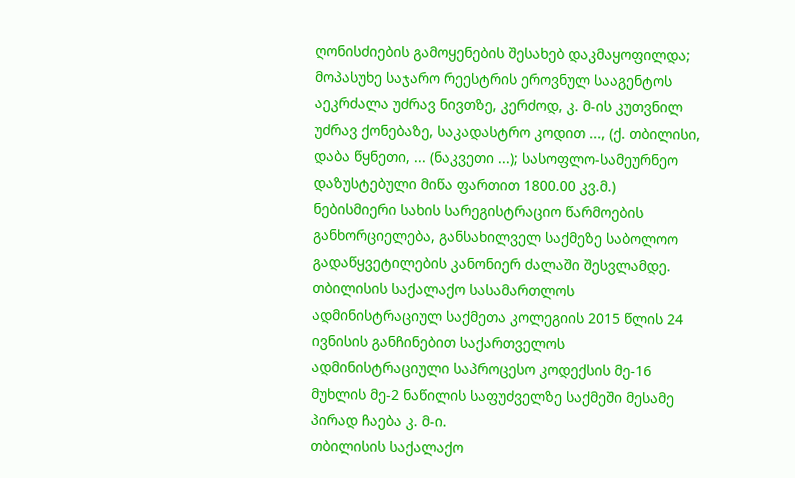ღონისძიების გამოყენების შესახებ დაკმაყოფილდა; მოპასუხე საჯარო რეესტრის ეროვნულ სააგენტოს აეკრძალა უძრავ ნივთზე, კერძოდ, კ. მ-ის კუთვნილ უძრავ ქონებაზე, საკადასტრო კოდით ..., (ქ. თბილისი, დაბა წყნეთი, ... (ნაკვეთი ...); სასოფლო-სამეურნეო დაზუსტებული მიწა ფართით 1800.00 კვ.მ.) ნებისმიერი სახის სარეგისტრაციო წარმოების განხორციელება, განსახილველ საქმეზე საბოლოო გადაწყვეტილების კანონიერ ძალაში შესვლამდე.
თბილისის საქალაქო სასამართლოს ადმინისტრაციულ საქმეთა კოლეგიის 2015 წლის 24 ივნისის განჩინებით საქართველოს ადმინისტრაციული საპროცესო კოდექსის მე-16 მუხლის მე-2 ნაწილის საფუძველზე საქმეში მესამე პირად ჩაება კ. მ-ი.
თბილისის საქალაქო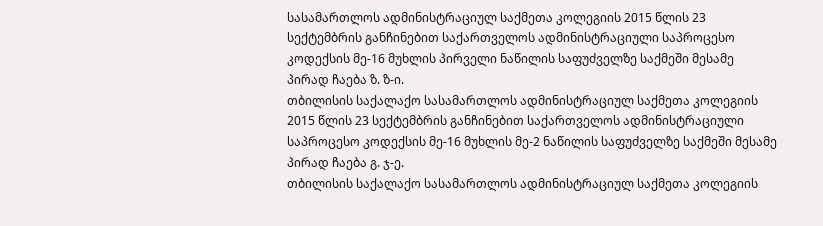სასამართლოს ადმინისტრაციულ საქმეთა კოლეგიის 2015 წლის 23 სექტემბრის განჩინებით საქართველოს ადმინისტრაციული საპროცესო კოდექსის მე-16 მუხლის პირველი ნაწილის საფუძველზე საქმეში მესამე პირად ჩაება ზ. ზ-ი.
თბილისის საქალაქო სასამართლოს ადმინისტრაციულ საქმეთა კოლეგიის 2015 წლის 23 სექტემბრის განჩინებით საქართველოს ადმინისტრაციული საპროცესო კოდექსის მე-16 მუხლის მე-2 ნაწილის საფუძველზე საქმეში მესამე პირად ჩაება გ. ჯ-ე.
თბილისის საქალაქო სასამართლოს ადმინისტრაციულ საქმეთა კოლეგიის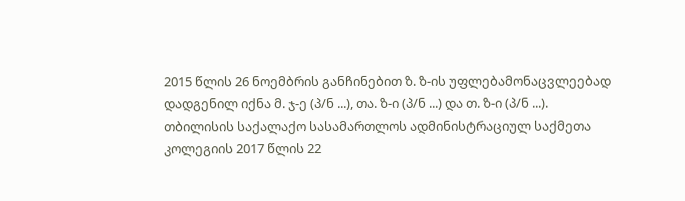2015 წლის 26 ნოემბრის განჩინებით ზ. ზ-ის უფლებამონაცვლეებად დადგენილ იქნა მ. ჯ-ე (პ/ნ ...), თა. ზ-ი (პ/ნ ...) და თ. ზ-ი (პ/ნ ...).
თბილისის საქალაქო სასამართლოს ადმინისტრაციულ საქმეთა კოლეგიის 2017 წლის 22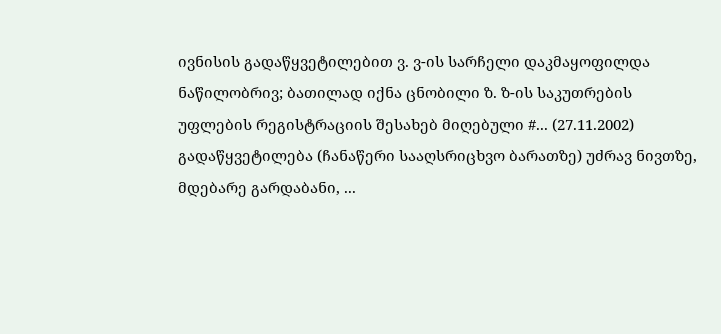ივნისის გადაწყვეტილებით ვ. ვ-ის სარჩელი დაკმაყოფილდა ნაწილობრივ; ბათილად იქნა ცნობილი ზ. ზ-ის საკუთრების უფლების რეგისტრაციის შესახებ მიღებული #... (27.11.2002) გადაწყვეტილება (ჩანაწერი სააღსრიცხვო ბარათზე) უძრავ ნივთზე, მდებარე გარდაბანი, ...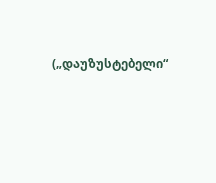(„დაუზუსტებელი“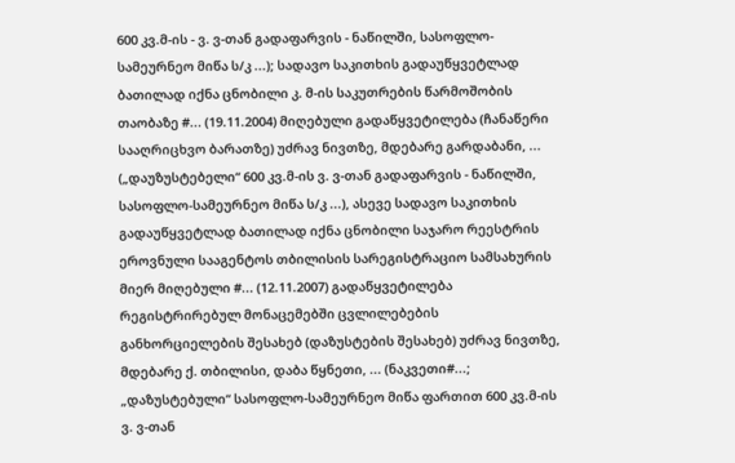600 კვ.მ-ის - ვ. ვ-თან გადაფარვის - ნაწილში, სასოფლო-სამეურნეო მიწა ს/კ ...); სადავო საკითხის გადაუწყვეტლად ბათილად იქნა ცნობილი კ. მ-ის საკუთრების წარმოშობის თაობაზე #... (19.11.2004) მიღებული გადაწყვეტილება (ჩანაწერი სააღრიცხვო ბარათზე) უძრავ ნივთზე, მდებარე გარდაბანი, ... („დაუზუსტებელი“ 600 კვ.მ-ის ვ. ვ-თან გადაფარვის - ნაწილში, სასოფლო-სამეურნეო მიწა ს/კ ...), ასევე სადავო საკითხის გადაუწყვეტლად ბათილად იქნა ცნობილი საჯარო რეესტრის ეროვნული სააგენტოს თბილისის სარეგისტრაციო სამსახურის მიერ მიღებული #... (12.11.2007) გადაწყვეტილება რეგისტრირებულ მონაცემებში ცვლილებების განხორციელების შესახებ (დაზუსტების შესახებ) უძრავ ნივთზე, მდებარე ქ. თბილისი, დაბა წყნეთი, ... (ნაკვეთი#...; „დაზუსტებული“ სასოფლო-სამეურნეო მიწა ფართით 600 კვ.მ-ის ვ. ვ-თან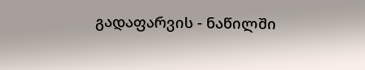გადაფარვის - ნაწილში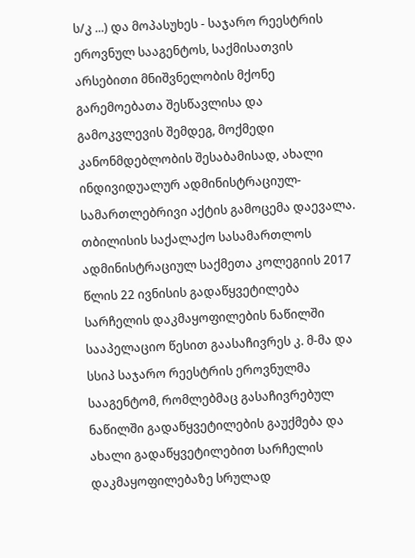ს/კ ...) და მოპასუხეს - საჯარო რეესტრის ეროვნულ სააგენტოს, საქმისათვის არსებითი მნიშვნელობის მქონე გარემოებათა შესწავლისა და გამოკვლევის შემდეგ, მოქმედი კანონმდებლობის შესაბამისად, ახალი ინდივიდუალურ ადმინისტრაციულ-სამართლებრივი აქტის გამოცემა დაევალა.
თბილისის საქალაქო სასამართლოს ადმინისტრაციულ საქმეთა კოლეგიის 2017 წლის 22 ივნისის გადაწყვეტილება სარჩელის დაკმაყოფილების ნაწილში სააპელაციო წესით გაასაჩივრეს კ. მ-მა და სსიპ საჯარო რეესტრის ეროვნულმა სააგენტომ, რომლებმაც გასაჩივრებულ ნაწილში გადაწყვეტილების გაუქმება და ახალი გადაწყვეტილებით სარჩელის დაკმაყოფილებაზე სრულად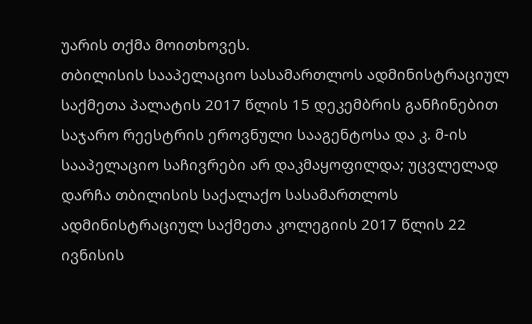უარის თქმა მოითხოვეს.
თბილისის სააპელაციო სასამართლოს ადმინისტრაციულ საქმეთა პალატის 2017 წლის 15 დეკემბრის განჩინებით საჯარო რეესტრის ეროვნული სააგენტოსა და კ. მ-ის სააპელაციო საჩივრები არ დაკმაყოფილდა; უცვლელად დარჩა თბილისის საქალაქო სასამართლოს ადმინისტრაციულ საქმეთა კოლეგიის 2017 წლის 22 ივნისის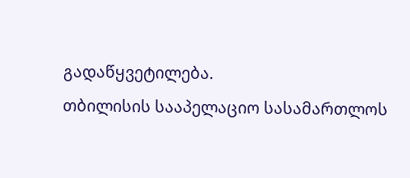გადაწყვეტილება.
თბილისის სააპელაციო სასამართლოს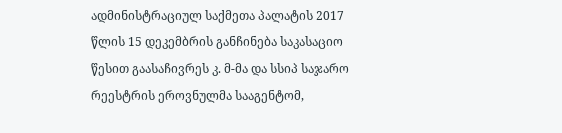ადმინისტრაციულ საქმეთა პალატის 2017 წლის 15 დეკემბრის განჩინება საკასაციო წესით გაასაჩივრეს კ. მ-მა და სსიპ საჯარო რეესტრის ეროვნულმა სააგენტომ,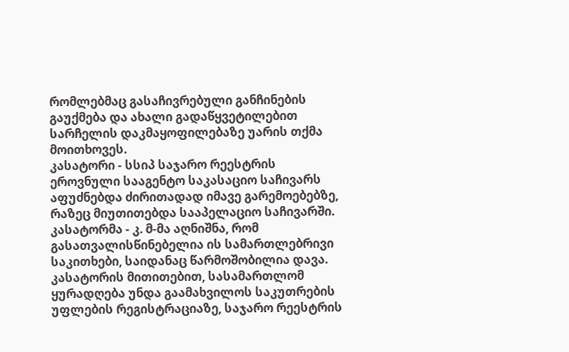რომლებმაც გასაჩივრებული განჩინების გაუქმება და ახალი გადაწყვეტილებით სარჩელის დაკმაყოფილებაზე უარის თქმა მოითხოვეს.
კასატორი - სსიპ საჯარო რეესტრის ეროვნული სააგენტო საკასაციო საჩივარს აფუძნებდა ძირითადად იმავე გარემოებებზე, რაზეც მიუთითებდა სააპელაციო საჩივარში.
კასატორმა - კ. მ-მა აღნიშნა, რომ გასათვალისწინებელია ის სამართლებრივი საკითხები, საიდანაც წარმოშობილია დავა. კასატორის მითითებით, სასამართლომ ყურადღება უნდა გაამახვილოს საკუთრების უფლების რეგისტრაციაზე, საჯარო რეესტრის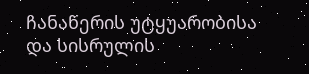ჩანაწერის უტყუარობისა და სისრულის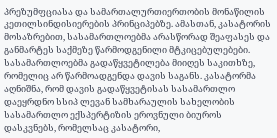პრეზუმფციასა და სამართალურთიერთობის მონაწილის კეთილსინდისიერების პრინციპებზე. ამასთან, კასატორის მოსაზრებით, სასამართლოებმა არასწორად შეაფასეს და განმარტეს საქმეზე წარმოდგენილი მტკიცებულებები. სასამართლოებმა გადაწყვეტილება მიიღეს საკითხზე, რომელიც არ წარმოადგენდა დავის საგანს. კასატორმა აღნიშნა, რომ დავის გადაწყვეტისას სასამართლო დაეყრდნო სსიპ ლევან სამხარაულის სახელობის სასამართლო ექსპერტიზის ეროვნული ბიუროს დასკვნებს, რომელსაც კასატორი,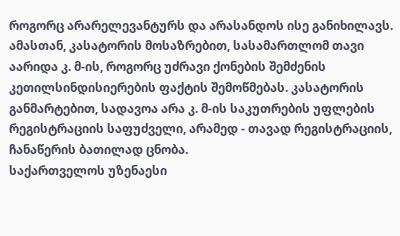როგორც არარელევანტურს და არასანდოს ისე განიხილავს.
ამასთან, კასატორის მოსაზრებით, სასამართლომ თავი აარიდა კ. მ-ის, როგორც უძრავი ქონების შემძენის კეთილსინდისიერების ფაქტის შემოწმებას. კასატორის განმარტებით, სადავოა არა კ. მ-ის საკუთრების უფლების რეგისტრაციის საფუძველი, არამედ - თავად რეგისტრაციის, ჩანაწერის ბათილად ცნობა.
საქართველოს უზენაესი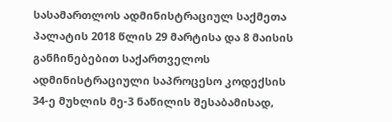სასამართლოს ადმინისტრაციულ საქმეთა პალატის 2018 წლის 29 მარტისა და 8 მაისის განჩინებებით საქართველოს ადმინისტრაციული საპროცესო კოდექსის 34-ე მუხლის მე-3 ნაწილის შესაბამისად,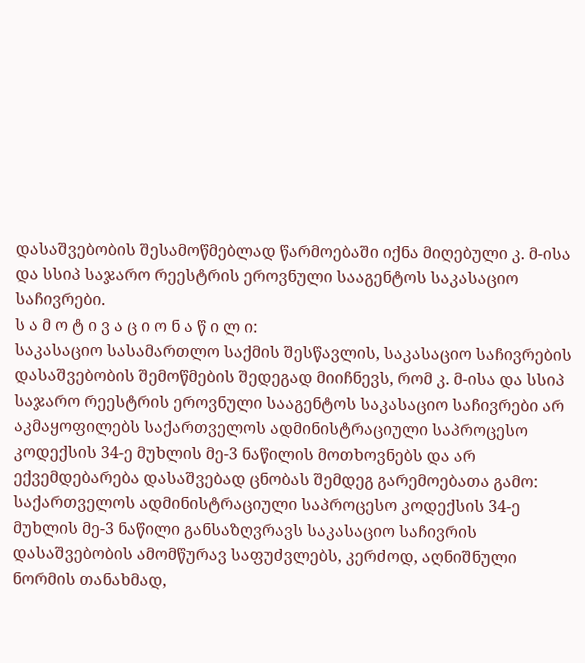დასაშვებობის შესამოწმებლად წარმოებაში იქნა მიღებული კ. მ-ისა და სსიპ საჯარო რეესტრის ეროვნული სააგენტოს საკასაციო საჩივრები.
ს ა მ ო ტ ი ვ ა ც ი ო ნ ა წ ი ლ ი:
საკასაციო სასამართლო საქმის შესწავლის, საკასაციო საჩივრების დასაშვებობის შემოწმების შედეგად მიიჩნევს, რომ კ. მ-ისა და სსიპ საჯარო რეესტრის ეროვნული სააგენტოს საკასაციო საჩივრები არ აკმაყოფილებს საქართველოს ადმინისტრაციული საპროცესო კოდექსის 34-ე მუხლის მე-3 ნაწილის მოთხოვნებს და არ ექვემდებარება დასაშვებად ცნობას შემდეგ გარემოებათა გამო:
საქართველოს ადმინისტრაციული საპროცესო კოდექსის 34-ე მუხლის მე-3 ნაწილი განსაზღვრავს საკასაციო საჩივრის დასაშვებობის ამომწურავ საფუძვლებს, კერძოდ, აღნიშნული ნორმის თანახმად,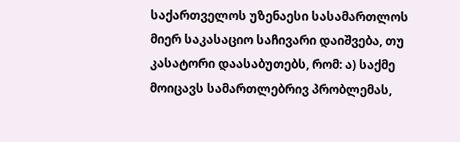საქართველოს უზენაესი სასამართლოს მიერ საკასაციო საჩივარი დაიშვება, თუ კასატორი დაასაბუთებს, რომ: ა) საქმე მოიცავს სამართლებრივ პრობლემას,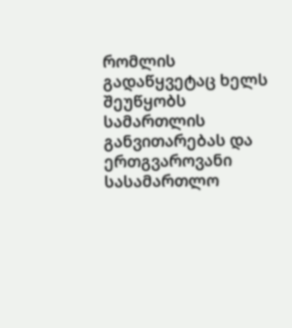რომლის გადაწყვეტაც ხელს შეუწყობს სამართლის განვითარებას და ერთგვაროვანი სასამართლო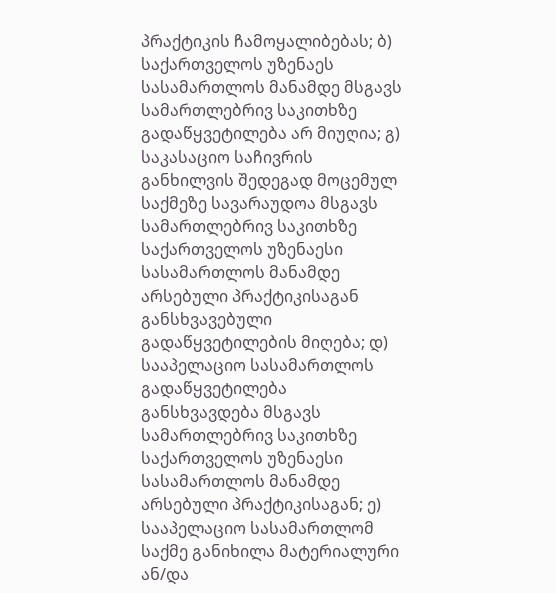პრაქტიკის ჩამოყალიბებას; ბ) საქართველოს უზენაეს სასამართლოს მანამდე მსგავს სამართლებრივ საკითხზე გადაწყვეტილება არ მიუღია; გ) საკასაციო საჩივრის განხილვის შედეგად მოცემულ საქმეზე სავარაუდოა მსგავს სამართლებრივ საკითხზე საქართველოს უზენაესი სასამართლოს მანამდე არსებული პრაქტიკისაგან განსხვავებული გადაწყვეტილების მიღება; დ) სააპელაციო სასამართლოს გადაწყვეტილება განსხვავდება მსგავს სამართლებრივ საკითხზე საქართველოს უზენაესი სასამართლოს მანამდე არსებული პრაქტიკისაგან; ე) სააპელაციო სასამართლომ საქმე განიხილა მატერიალური ან/და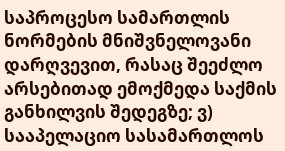საპროცესო სამართლის ნორმების მნიშვნელოვანი დარღვევით, რასაც შეეძლო არსებითად ემოქმედა საქმის განხილვის შედეგზე; ვ) სააპელაციო სასამართლოს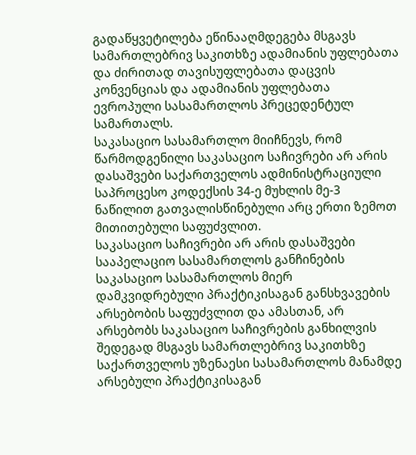გადაწყვეტილება ეწინააღმდეგება მსგავს სამართლებრივ საკითხზე ადამიანის უფლებათა და ძირითად თავისუფლებათა დაცვის კონვენციას და ადამიანის უფლებათა ევროპული სასამართლოს პრეცედენტულ სამართალს.
საკასაციო სასამართლო მიიჩნევს, რომ წარმოდგენილი საკასაციო საჩივრები არ არის დასაშვები საქართველოს ადმინისტრაციული საპროცესო კოდექსის 34-ე მუხლის მე-3 ნაწილით გათვალისწინებული არც ერთი ზემოთ მითითებული საფუძვლით.
საკასაციო საჩივრები არ არის დასაშვები სააპელაციო სასამართლოს განჩინების საკასაციო სასამართლოს მიერ დამკვიდრებული პრაქტიკისაგან განსხვავების არსებობის საფუძვლით და ამასთან, არ არსებობს საკასაციო საჩივრების განხილვის შედეგად მსგავს სამართლებრივ საკითხზე საქართველოს უზენაესი სასამართლოს მანამდე არსებული პრაქტიკისაგან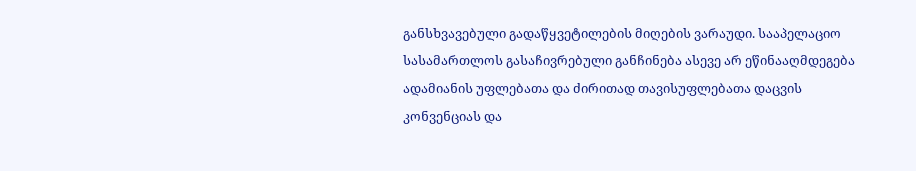განსხვავებული გადაწყვეტილების მიღების ვარაუდი. სააპელაციო სასამართლოს გასაჩივრებული განჩინება ასევე არ ეწინააღმდეგება ადამიანის უფლებათა და ძირითად თავისუფლებათა დაცვის კონვენციას და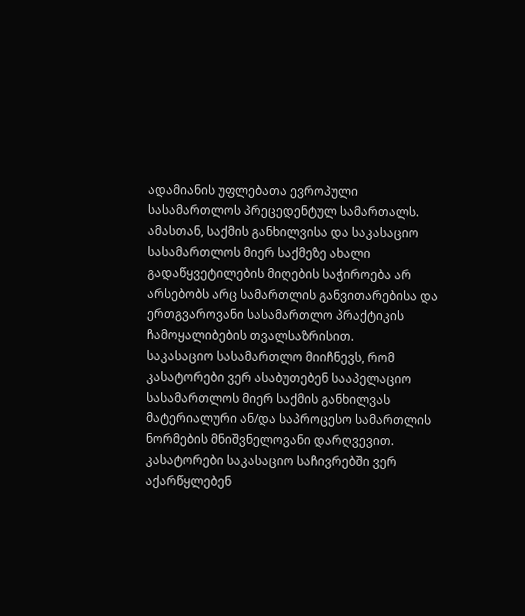ადამიანის უფლებათა ევროპული სასამართლოს პრეცედენტულ სამართალს. ამასთან, საქმის განხილვისა და საკასაციო სასამართლოს მიერ საქმეზე ახალი გადაწყვეტილების მიღების საჭიროება არ არსებობს არც სამართლის განვითარებისა და ერთგვაროვანი სასამართლო პრაქტიკის ჩამოყალიბების თვალსაზრისით.
საკასაციო სასამართლო მიიჩნევს, რომ კასატორები ვერ ასაბუთებენ სააპელაციო სასამართლოს მიერ საქმის განხილვას მატერიალური ან/და საპროცესო სამართლის ნორმების მნიშვნელოვანი დარღვევით. კასატორები საკასაციო საჩივრებში ვერ აქარწყლებენ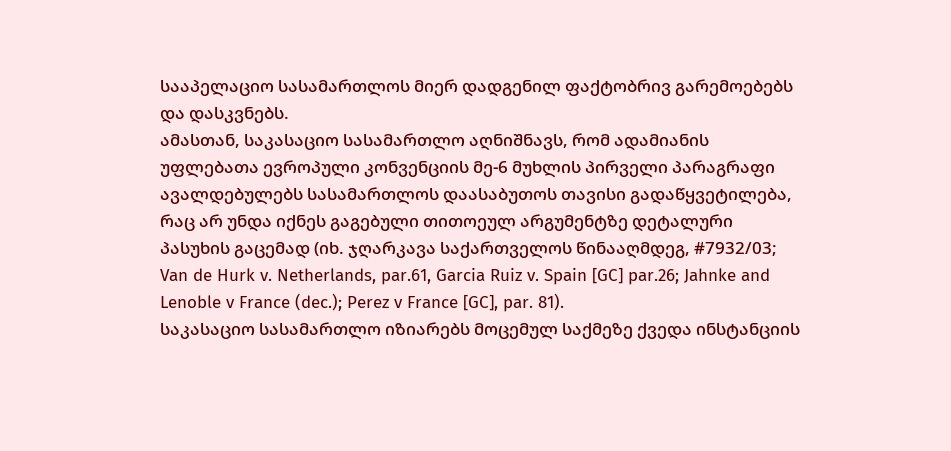სააპელაციო სასამართლოს მიერ დადგენილ ფაქტობრივ გარემოებებს და დასკვნებს.
ამასთან, საკასაციო სასამართლო აღნიშნავს, რომ ადამიანის უფლებათა ევროპული კონვენციის მე-6 მუხლის პირველი პარაგრაფი ავალდებულებს სასამართლოს დაასაბუთოს თავისი გადაწყვეტილება, რაც არ უნდა იქნეს გაგებული თითოეულ არგუმენტზე დეტალური პასუხის გაცემად (იხ. ჯღარკავა საქართველოს წინააღმდეგ, #7932/03; Van de Hurk v. Netherlands, par.61, Garcia Ruiz v. Spain [GC] par.26; Jahnke and Lenoble v France (dec.); Perez v France [GC], par. 81).
საკასაციო სასამართლო იზიარებს მოცემულ საქმეზე ქვედა ინსტანციის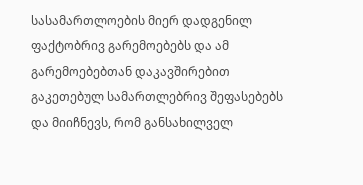სასამართლოების მიერ დადგენილ ფაქტობრივ გარემოებებს და ამ გარემოებებთან დაკავშირებით გაკეთებულ სამართლებრივ შეფასებებს და მიიჩნევს, რომ განსახილველ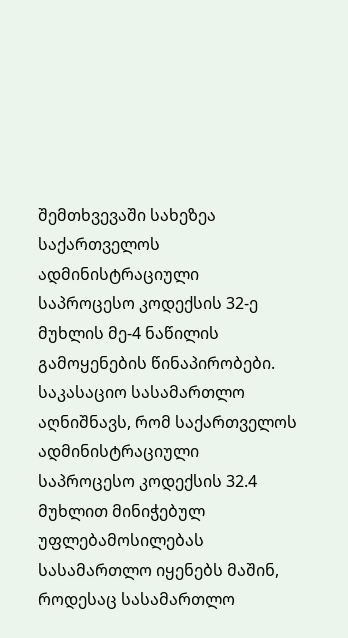შემთხვევაში სახეზეა საქართველოს ადმინისტრაციული საპროცესო კოდექსის 32-ე მუხლის მე-4 ნაწილის გამოყენების წინაპირობები. საკასაციო სასამართლო აღნიშნავს, რომ საქართველოს ადმინისტრაციული საპროცესო კოდექსის 32.4 მუხლით მინიჭებულ უფლებამოსილებას სასამართლო იყენებს მაშინ, როდესაც სასამართლო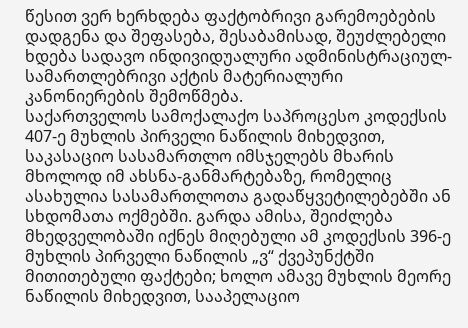წესით ვერ ხერხდება ფაქტობრივი გარემოებების დადგენა და შეფასება, შესაბამისად, შეუძლებელი ხდება სადავო ინდივიდუალური ადმინისტრაციულ-სამართლებრივი აქტის მატერიალური კანონიერების შემოწმება.
საქართველოს სამოქალაქო საპროცესო კოდექსის 407-ე მუხლის პირველი ნაწილის მიხედვით, საკასაციო სასამართლო იმსჯელებს მხარის მხოლოდ იმ ახსნა-განმარტებაზე, რომელიც ასახულია სასამართლოთა გადაწყვეტილებებში ან სხდომათა ოქმებში. გარდა ამისა, შეიძლება მხედველობაში იქნეს მიღებული ამ კოდექსის 396-ე მუხლის პირველი ნაწილის „ვ“ ქვეპუნქტში მითითებული ფაქტები; ხოლო ამავე მუხლის მეორე ნაწილის მიხედვით, სააპელაციო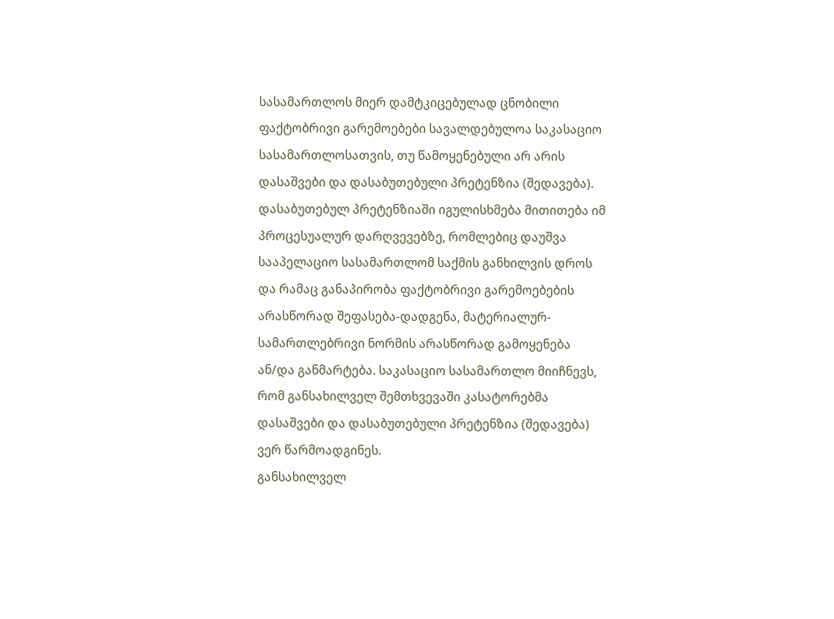სასამართლოს მიერ დამტკიცებულად ცნობილი ფაქტობრივი გარემოებები სავალდებულოა საკასაციო სასამართლოსათვის, თუ წამოყენებული არ არის დასაშვები და დასაბუთებული პრეტენზია (შედავება). დასაბუთებულ პრეტენზიაში იგულისხმება მითითება იმ პროცესუალურ დარღვევებზე, რომლებიც დაუშვა სააპელაციო სასამართლომ საქმის განხილვის დროს და რამაც განაპირობა ფაქტობრივი გარემოებების არასწორად შეფასება-დადგენა, მატერიალურ-სამართლებრივი ნორმის არასწორად გამოყენება ან/და განმარტება. საკასაციო სასამართლო მიიჩნევს, რომ განსახილველ შემთხვევაში კასატორებმა დასაშვები და დასაბუთებული პრეტენზია (შედავება) ვერ წარმოადგინეს.
განსახილველ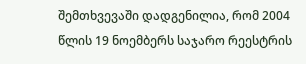შემთხვევაში დადგენილია, რომ 2004 წლის 19 ნოემბერს საჯარო რეესტრის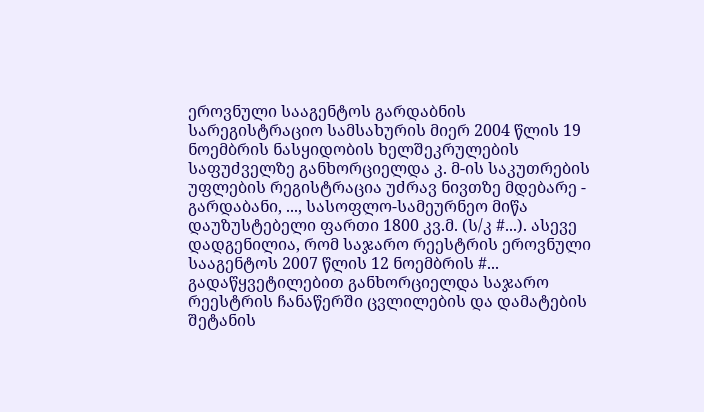ეროვნული სააგენტოს გარდაბნის სარეგისტრაციო სამსახურის მიერ 2004 წლის 19 ნოემბრის ნასყიდობის ხელშეკრულების საფუძველზე განხორციელდა კ. მ-ის საკუთრების უფლების რეგისტრაცია უძრავ ნივთზე მდებარე - გარდაბანი, ..., სასოფლო-სამეურნეო მიწა დაუზუსტებელი ფართი 1800 კვ.მ. (ს/კ #...). ასევე დადგენილია, რომ საჯარო რეესტრის ეროვნული სააგენტოს 2007 წლის 12 ნოემბრის #... გადაწყვეტილებით განხორციელდა საჯარო რეესტრის ჩანაწერში ცვლილების და დამატების შეტანის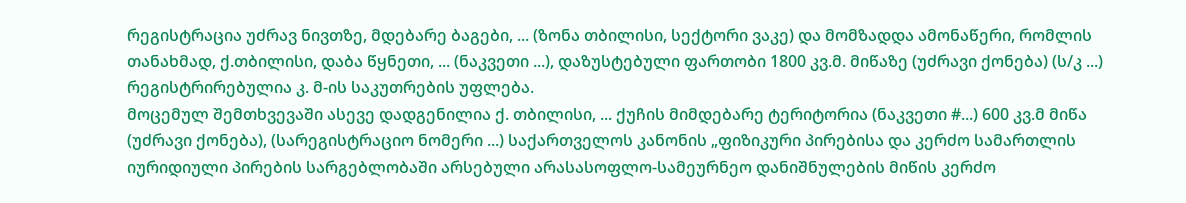რეგისტრაცია უძრავ ნივთზე, მდებარე ბაგები, ... (ზონა თბილისი, სექტორი ვაკე) და მომზადდა ამონაწერი, რომლის თანახმად, ქ.თბილისი, დაბა წყნეთი, ... (ნაკვეთი ...), დაზუსტებული ფართობი 1800 კვ.მ. მიწაზე (უძრავი ქონება) (ს/კ ...) რეგისტრირებულია კ. მ-ის საკუთრების უფლება.
მოცემულ შემთხვევაში ასევე დადგენილია ქ. თბილისი, ... ქუჩის მიმდებარე ტერიტორია (ნაკვეთი #...) 600 კვ.მ მიწა (უძრავი ქონება), (სარეგისტრაციო ნომერი ...) საქართველოს კანონის „ფიზიკური პირებისა და კერძო სამართლის იურიდიული პირების სარგებლობაში არსებული არასასოფლო-სამეურნეო დანიშნულების მიწის კერძო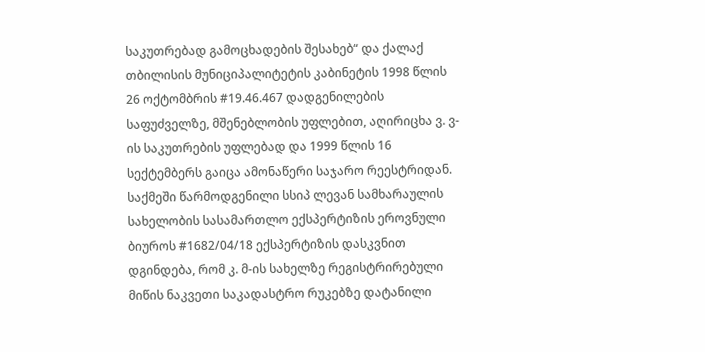საკუთრებად გამოცხადების შესახებ“ და ქალაქ თბილისის მუნიციპალიტეტის კაბინეტის 1998 წლის 26 ოქტომბრის #19.46.467 დადგენილების საფუძველზე, მშენებლობის უფლებით, აღირიცხა ვ. ვ-ის საკუთრების უფლებად და 1999 წლის 16 სექტემბერს გაიცა ამონაწერი საჯარო რეესტრიდან.
საქმეში წარმოდგენილი სსიპ ლევან სამხარაულის სახელობის სასამართლო ექსპერტიზის ეროვნული ბიუროს #1682/04/18 ექსპერტიზის დასკვნით დგინდება, რომ კ. მ-ის სახელზე რეგისტრირებული მიწის ნაკვეთი საკადასტრო რუკებზე დატანილი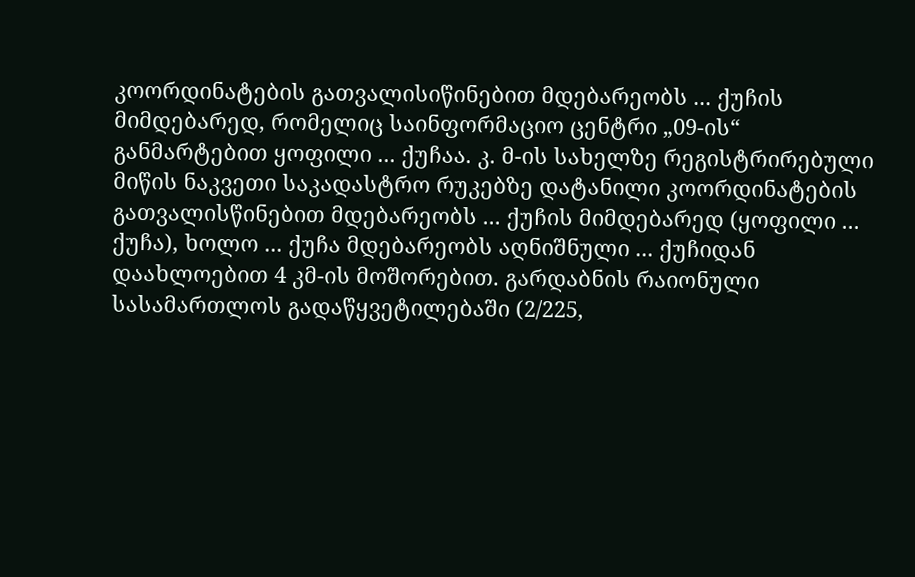კოორდინატების გათვალისიწინებით მდებარეობს ... ქუჩის მიმდებარედ, რომელიც საინფორმაციო ცენტრი „09-ის“ განმარტებით ყოფილი ... ქუჩაა. კ. მ-ის სახელზე რეგისტრირებული მიწის ნაკვეთი საკადასტრო რუკებზე დატანილი კოორდინატების გათვალისწინებით მდებარეობს ... ქუჩის მიმდებარედ (ყოფილი ... ქუჩა), ხოლო ... ქუჩა მდებარეობს აღნიშნული ... ქუჩიდან დაახლოებით 4 კმ-ის მოშორებით. გარდაბნის რაიონული სასამართლოს გადაწყვეტილებაში (2/225,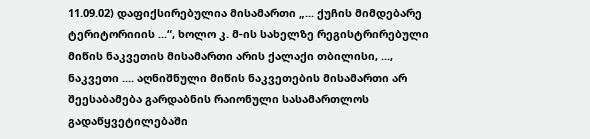11.09.02) დაფიქსირებულია მისამართი „... ქუჩის მიმდებარე ტერიტორიიის ...“, ხოლო კ. მ-ის სახელზე რეგისტრირებული მიწის ნაკვეთის მისამართი არის ქალაქი თბილისი, ..., ნაკვეთი .... აღნიშნული მიწის ნაკვეთების მისამართი არ შეესაბამება გარდაბნის რაიონული სასამართლოს გადაწყვეტილებაში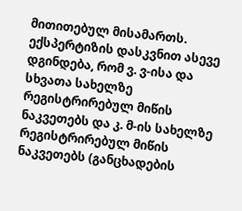მითითებულ მისამართს. ექსპერტიზის დასკვნით ასევე დგინდება, რომ ვ. ვ-ისა და სხვათა სახელზე რეგისტრირებულ მიწის ნაკვეთებს და კ. მ-ის სახელზე რეგისტრირებულ მიწის ნაკვეთებს (განცხადების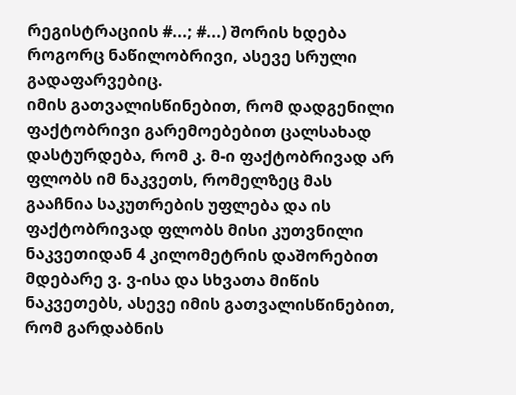რეგისტრაციის #...; #...) შორის ხდება როგორც ნაწილობრივი, ასევე სრული გადაფარვებიც.
იმის გათვალისწინებით, რომ დადგენილი ფაქტობრივი გარემოებებით ცალსახად დასტურდება, რომ კ. მ-ი ფაქტობრივად არ ფლობს იმ ნაკვეთს, რომელზეც მას გააჩნია საკუთრების უფლება და ის ფაქტობრივად ფლობს მისი კუთვნილი ნაკვეთიდან 4 კილომეტრის დაშორებით მდებარე ვ. ვ-ისა და სხვათა მიწის ნაკვეთებს, ასევე იმის გათვალისწინებით, რომ გარდაბნის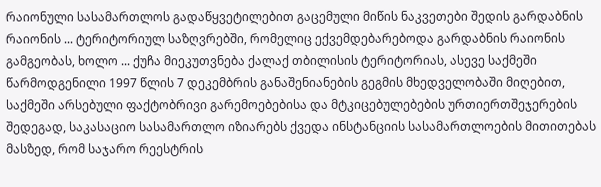რაიონული სასამართლოს გადაწყვეტილებით გაცემული მიწის ნაკვეთები შედის გარდაბნის რაიონის ... ტერიტორიულ საზღვრებში, რომელიც ექვემდებარებოდა გარდაბნის რაიონის გამგეობას, ხოლო ... ქუჩა მიეკუთვნება ქალაქ თბილისის ტერიტორიას, ასევე საქმეში წარმოდგენილი 1997 წლის 7 დეკემბრის განაშენიანების გეგმის მხედველობაში მიღებით, საქმეში არსებული ფაქტობრივი გარემოებებისა და მტკიცებულებების ურთიერთშეჯერების შედეგად, საკასაციო სასამართლო იზიარებს ქვედა ინსტანციის სასამართლოების მითითებას მასზედ, რომ საჯარო რეესტრის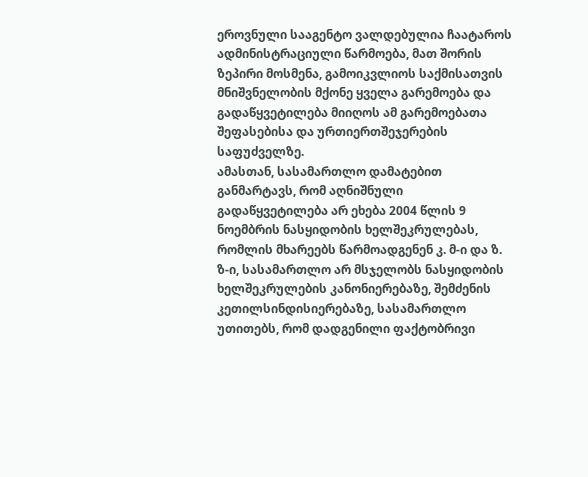ეროვნული სააგენტო ვალდებულია ჩაატაროს ადმინისტრაციული წარმოება, მათ შორის ზეპირი მოსმენა, გამოიკვლიოს საქმისათვის მნიშვნელობის მქონე ყველა გარემოება და გადაწყვეტილება მიიღოს ამ გარემოებათა შეფასებისა და ურთიერთშეჯერების საფუძველზე.
ამასთან, სასამართლო დამატებით განმარტავს, რომ აღნიშნული გადაწყვეტილება არ ეხება 2004 წლის 9 ნოემბრის ნასყიდობის ხელშეკრულებას, რომლის მხარეებს წარმოადგენენ კ. მ-ი და ზ. ზ-ი, სასამართლო არ მსჯელობს ნასყიდობის ხელშეკრულების კანონიერებაზე, შემძენის კეთილსინდისიერებაზე, სასამართლო უთითებს, რომ დადგენილი ფაქტობრივი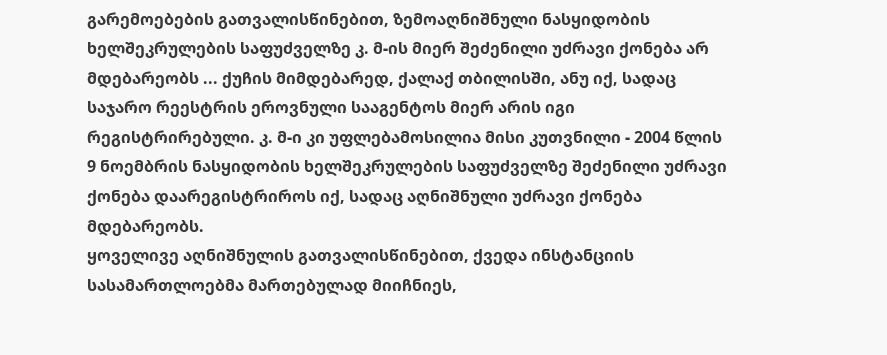გარემოებების გათვალისწინებით, ზემოაღნიშნული ნასყიდობის ხელშეკრულების საფუძველზე კ. მ-ის მიერ შეძენილი უძრავი ქონება არ მდებარეობს ... ქუჩის მიმდებარედ, ქალაქ თბილისში, ანუ იქ, სადაც საჯარო რეესტრის ეროვნული სააგენტოს მიერ არის იგი რეგისტრირებული. კ. მ-ი კი უფლებამოსილია მისი კუთვნილი - 2004 წლის 9 ნოემბრის ნასყიდობის ხელშეკრულების საფუძველზე შეძენილი უძრავი ქონება დაარეგისტრიროს იქ, სადაც აღნიშნული უძრავი ქონება მდებარეობს.
ყოველივე აღნიშნულის გათვალისწინებით, ქვედა ინსტანციის სასამართლოებმა მართებულად მიიჩნიეს,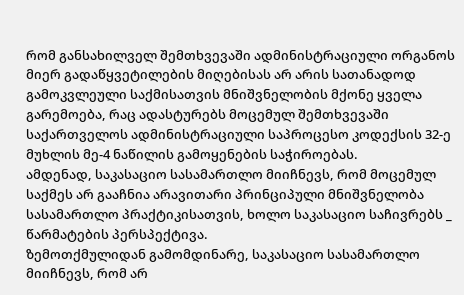რომ განსახილველ შემთხვევაში ადმინისტრაციული ორგანოს მიერ გადაწყვეტილების მიღებისას არ არის სათანადოდ გამოკვლეული საქმისათვის მნიშვნელობის მქონე ყველა გარემოება, რაც ადასტურებს მოცემულ შემთხვევაში საქართველოს ადმინისტრაციული საპროცესო კოდექსის 32-ე მუხლის მე-4 ნაწილის გამოყენების საჭიროებას.
ამდენად, საკასაციო სასამართლო მიიჩნევს, რომ მოცემულ საქმეს არ გააჩნია არავითარი პრინციპული მნიშვნელობა სასამართლო პრაქტიკისათვის, ხოლო საკასაციო საჩივრებს _ წარმატების პერსპექტივა.
ზემოთქმულიდან გამომდინარე, საკასაციო სასამართლო მიიჩნევს, რომ არ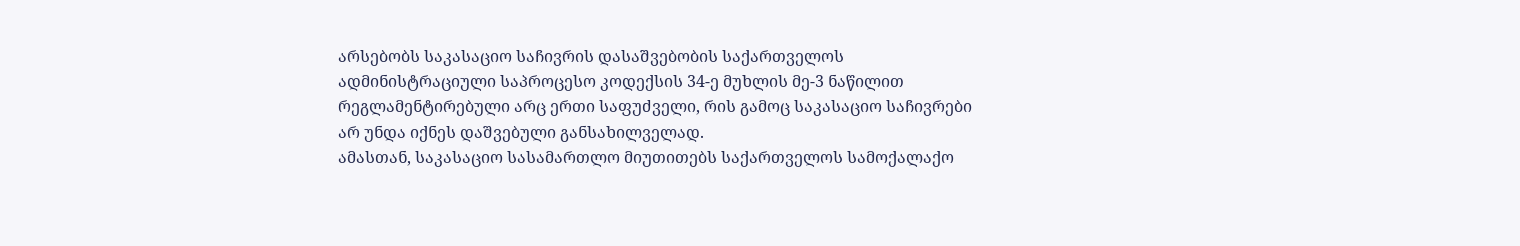არსებობს საკასაციო საჩივრის დასაშვებობის საქართველოს ადმინისტრაციული საპროცესო კოდექსის 34-ე მუხლის მე-3 ნაწილით რეგლამენტირებული არც ერთი საფუძველი, რის გამოც საკასაციო საჩივრები არ უნდა იქნეს დაშვებული განსახილველად.
ამასთან, საკასაციო სასამართლო მიუთითებს საქართველოს სამოქალაქო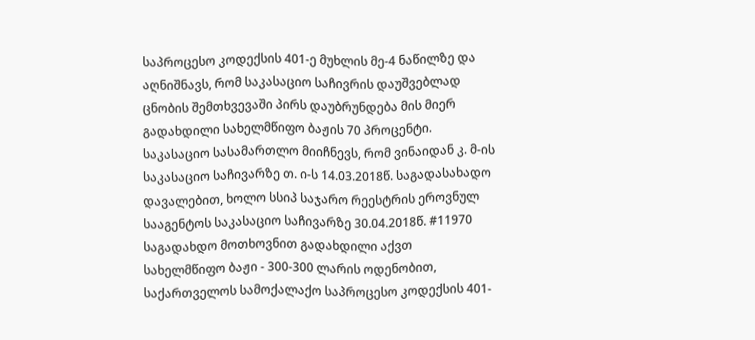საპროცესო კოდექსის 401-ე მუხლის მე-4 ნაწილზე და აღნიშნავს, რომ საკასაციო საჩივრის დაუშვებლად ცნობის შემთხვევაში პირს დაუბრუნდება მის მიერ გადახდილი სახელმწიფო ბაჟის 70 პროცენტი.
საკასაციო სასამართლო მიიჩნევს, რომ ვინაიდან კ. მ-ის საკასაციო საჩივარზე თ. ი-ს 14.03.2018წ. საგადასახადო დავალებით, ხოლო სსიპ საჯარო რეესტრის ეროვნულ სააგენტოს საკასაციო საჩივარზე 30.04.2018წ. #11970 საგადახდო მოთხოვნით გადახდილი აქვთ სახელმწიფო ბაჟი - 300-300 ლარის ოდენობით, საქართველოს სამოქალაქო საპროცესო კოდექსის 401-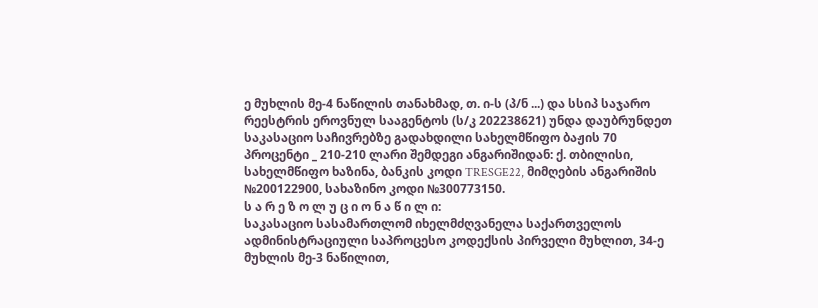ე მუხლის მე-4 ნაწილის თანახმად, თ. ი-ს (პ/ნ ...) და სსიპ საჯარო რეესტრის ეროვნულ სააგენტოს (ს/კ 202238621) უნდა დაუბრუნდეთ საკასაციო საჩივრებზე გადახდილი სახელმწიფო ბაჟის 70 პროცენტი _ 210-210 ლარი შემდეგი ანგარიშიდან: ქ. თბილისი, სახელმწიფო ხაზინა, ბანკის კოდი TRESGE22, მიმღების ანგარიშის №200122900, სახაზინო კოდი №300773150.
ს ა რ ე ზ ო ლ უ ც ი ო ნ ა წ ი ლ ი:
საკასაციო სასამართლომ იხელმძღვანელა საქართველოს ადმინისტრაციული საპროცესო კოდექსის პირველი მუხლით, 34-ე მუხლის მე-3 ნაწილით,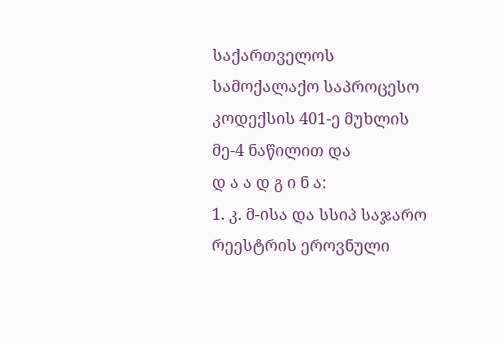საქართველოს სამოქალაქო საპროცესო კოდექსის 401-ე მუხლის მე-4 ნაწილით და
დ ა ა დ გ ი ნ ა:
1. კ. მ-ისა და სსიპ საჯარო რეესტრის ეროვნული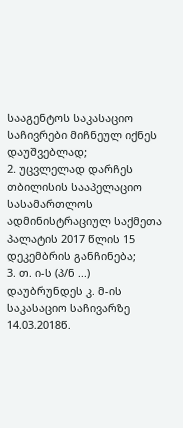სააგენტოს საკასაციო საჩივრები მიჩნეულ იქნეს დაუშვებლად;
2. უცვლელად დარჩეს თბილისის სააპელაციო სასამართლოს ადმინისტრაციულ საქმეთა პალატის 2017 წლის 15 დეკემბრის განჩინება;
3. თ. ი-ს (პ/ნ ...) დაუბრუნდეს კ. მ-ის საკასაციო საჩივარზე 14.03.2018წ.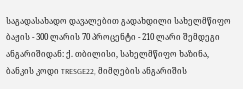საგადასახადო დავალებით გადახდილი სახელმწიფო ბაჟის - 300 ლარის 70 პროცენტი - 210 ლარი შემდეგი ანგარიშიდან: ქ. თბილისი, სახელმწიფო ხაზინა, ბანკის კოდი TRESGE22, მიმღების ანგარიშის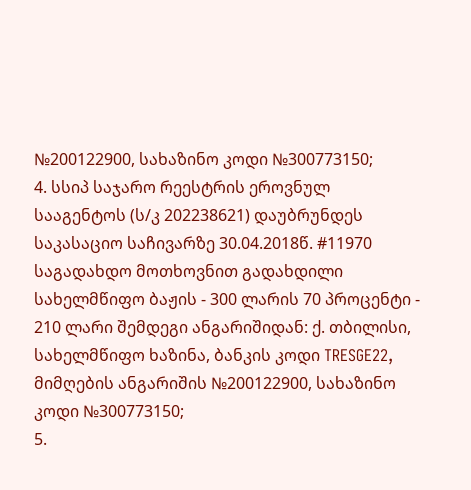№200122900, სახაზინო კოდი №300773150;
4. სსიპ საჯარო რეესტრის ეროვნულ სააგენტოს (ს/კ 202238621) დაუბრუნდეს საკასაციო საჩივარზე 30.04.2018წ. #11970 საგადახდო მოთხოვნით გადახდილი სახელმწიფო ბაჟის - 300 ლარის 70 პროცენტი - 210 ლარი შემდეგი ანგარიშიდან: ქ. თბილისი, სახელმწიფო ხაზინა, ბანკის კოდი TRESGE22, მიმღების ანგარიშის №200122900, სახაზინო კოდი №300773150;
5.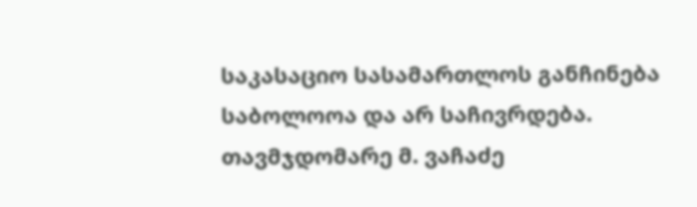საკასაციო სასამართლოს განჩინება საბოლოოა და არ საჩივრდება.
თავმჯდომარე მ. ვაჩაძე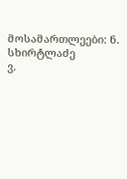მოსამართლეები: ნ. სხირტლაძე
ვ.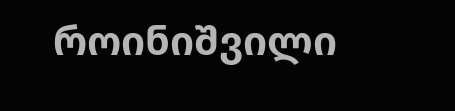როინიშვილი